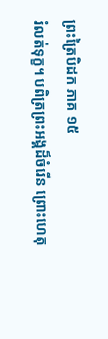ព្រះត្រៃបិដក ភាគ ១៥
រំលត់ទុក្ខ។ បពិត្រព្រះអង្គដ៏ចំរើន ព្រោះហេតុ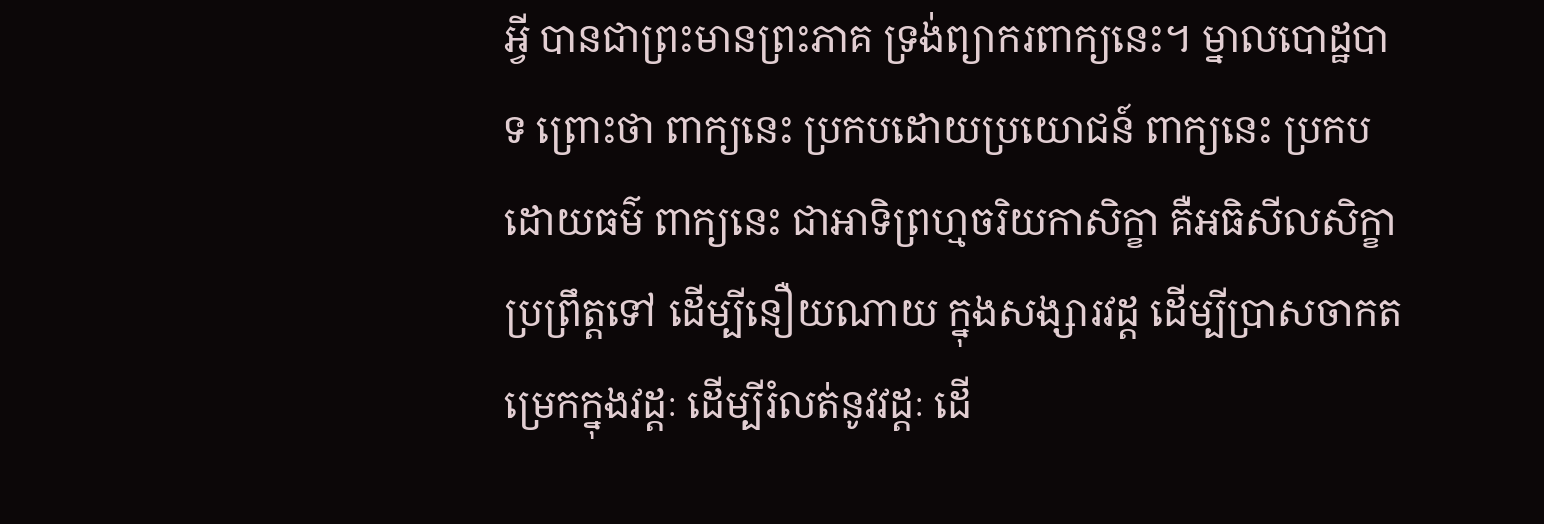អ្វី បានជាព្រះមានព្រះភាគ ទ្រង់ព្យាករពាក្យនេះ។ ម្នាលបោដ្ឋបាទ ព្រោះថា ពាក្យនេះ ប្រកបដោយប្រយោជន៍ ពាក្យនេះ ប្រកបដោយធម៌ ពាក្យនេះ ជាអាទិព្រហ្មចរិយកាសិក្ខា គឺអធិសីលសិក្ខា ប្រព្រឹត្តទៅ ដើម្បីនឿយណាយ ក្នុងសង្សារវដ្ត ដើម្បីប្រាសចាកតម្រេកក្នុងវដ្តៈ ដើម្បីរំលត់នូវវដ្តៈ ដើ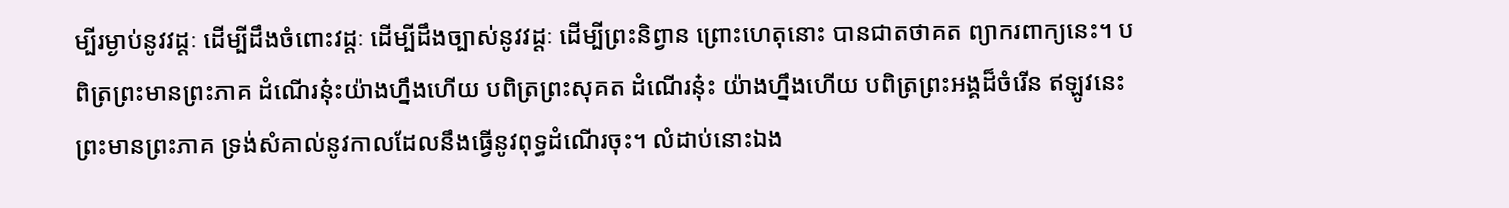ម្បីរម្ងាប់នូវវដ្តៈ ដើម្បីដឹងចំពោះវដ្តៈ ដើម្បីដឹងច្បាស់នូវវដ្តៈ ដើម្បីព្រះនិព្វាន ព្រោះហេតុនោះ បានជាតថាគត ព្យាករពាក្យនេះ។ បពិត្រព្រះមានព្រះភាគ ដំណើរនុ៎ះយ៉ាងហ្នឹងហើយ បពិត្រព្រះសុគត ដំណើរនុ៎ះ យ៉ាងហ្នឹងហើយ បពិត្រព្រះអង្គដ៏ចំរើន ឥឡូវនេះ ព្រះមានព្រះភាគ ទ្រង់សំគាល់នូវកាលដែលនឹងធ្វើនូវពុទ្ធដំណើរចុះ។ លំដាប់នោះឯង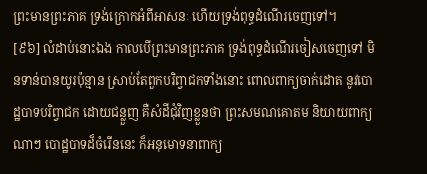ព្រះមានព្រះភាគ ទ្រង់ក្រោកអំពីអាសនៈ ហើយទ្រង់ពុទ្ធដំណើរចេញទៅ។
[៩៦] លំដាប់នោះឯង កាលបើព្រះមានព្រះភាគ ទ្រង់ពុទ្ធដំណើរចៀសចេញទៅ មិនទាន់បានយូរប៉ុន្មាន ស្រាប់តែពួកបរិព្វាជកទាំងនោះ ពោលពាក្យចាក់ដោត នូវបោដ្ឋបាទបរិព្វាជក ដោយជន្លួញ គឺសំដីជុំវិញខ្លួនថា ព្រះសមណគោតម និយាយពាក្យណាៗ បោដ្ឋបាទដ៏ចំរើននេះ ក៏អនុមោទនាពាក្យ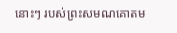នោះៗ របស់ព្រះសមណគោតម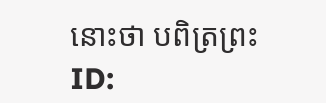នោះថា បពិត្រព្រះ
ID: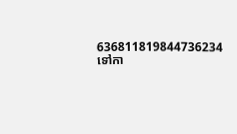636811819844736234
ទៅកា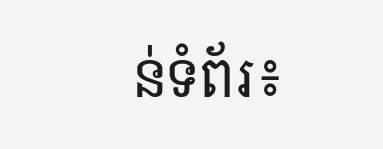ន់ទំព័រ៖